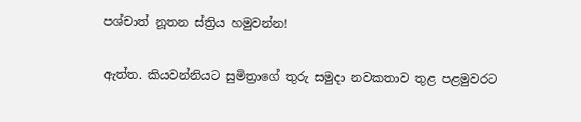පශ්චාත් නූතන ස්ත්‍රිය හමුවන්න!

ඇත්ත. කියවන්නියට සුමිත්‍රාගේ තුරු සමුදා නවකතාව තුළ පළමුවරට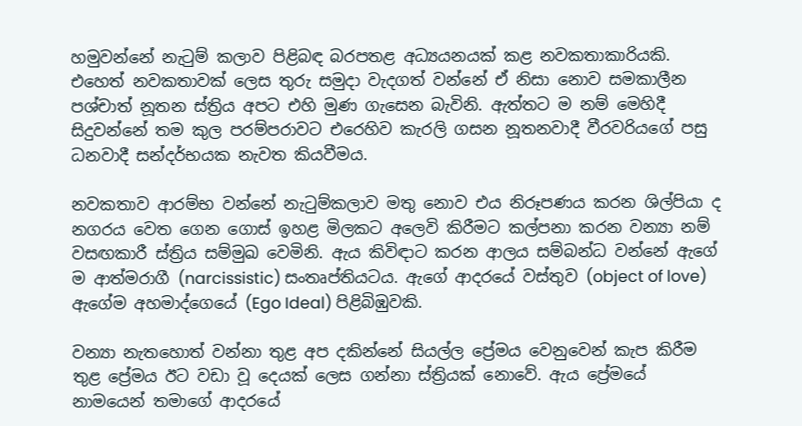හමුවන්නේ නැටුම් කලාව පිළිබඳ බරපතළ අධ්‍යයනයක් කළ නවකතාකාරියකි. එහෙත් නවකතාවක් ලෙස තුරු සමුදා වැදගත් වන්නේ ඒ නිසා නොව සමකාලීන පශ්චාත් නූතන ස්ත්‍රිය අපට එහි මුණ ගැසෙන බැවිනි. ඇත්තට ම නම් මෙහිදී සිදුවන්නේ තම කුල පරම්පරාවට එරෙහිව කැරලි ගසන නූතනවාදී වීරවරියගේ පසු ධනවාදී සන්දර්භයක නැවත කියවීමය.

නවකතාව ආරම්භ වන්නේ නැටුම්කලාව මතු නොව එය නිරූපණය කරන ශිල්පියා ද නගරය වෙත ගෙන ගොස් ඉහළ මිලකට අලෙවි කිරීමට කල්පනා කරන වන්‍යා නම් වසඟකාරී ස්ත්‍රිය සම්මුඛ වෙමිනි. ඇය කිවිඳාට කරන ආලය සම්බන්ධ වන්නේ ඇගේ ම ආත්මරාගී (narcissistic) සංතෘප්තියටය. ඇගේ ආදරයේ වස්තුව (object of love) ඇගේම අහමාද්ගෙයේ (Ego Ideal) පිළිබිඹුවකි.

වන්‍යා නැතහොත් වන්නා තුළ අප දකින්නේ සියල්ල ප්‍රේමය වෙනුවෙන් කැප කිරීම තුළ ප්‍රේමය ඊට වඩා වූ දෙයක් ලෙස ගන්නා ස්ත්‍රියක් නොවේ. ඇය ප්‍රේමයේ නාමයෙන් තමාගේ ආදරයේ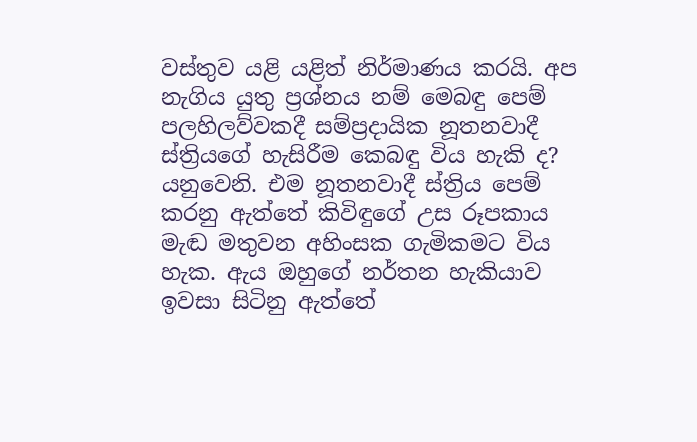වස්තුව යළි යළිත් නිර්මාණය කරයි. අප නැගිය යුතු ප්‍රශ්නය නම් මෙබඳු පෙම් පලහිලව්වකදී සම්ප්‍රදායික නූතනවාදී ස්ත්‍රියගේ හැසිරීම කෙබඳු විය හැකි ද? යනුවෙනි. එම නූතනවාදී ස්ත්‍රිය පෙම් කරනු ඇත්තේ කිවිඳුගේ උස රූපකාය මැඬ මතුවන අහිංසක ගැමිකමට විය හැක. ඇය ඔහුගේ නර්තන හැකියාව ඉවසා සිටිනු ඇත්තේ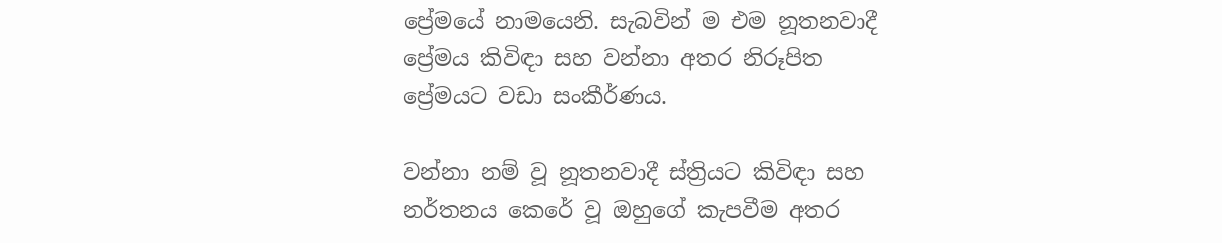ප්‍රේමයේ නාමයෙනි. සැබවින් ම එම නූතනවාදී ප්‍රේමය කිවිඳා සහ වන්නා අතර නිරූපිත ප්‍රේමයට වඩා සංකීර්ණය.

වන්නා නම් වූ නූතනවාදී ස්ත්‍රියට කිවිඳා සහ නර්තනය කෙරේ වූ ඔහුගේ කැපවීම අතර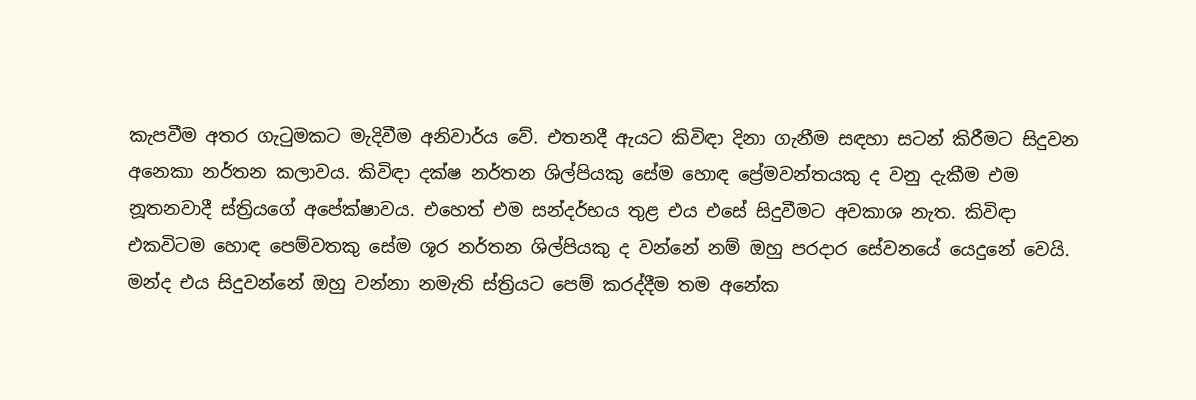කැපවීම අතර ගැටුමකට මැදිවීම අනිවාර්ය වේ. එතනදී ඇයට කිවිඳා දිනා ගැනීම සඳහා සටන් කිරීමට සිදුවන අනෙකා නර්තන කලාවය. කිවිඳා දක්ෂ නර්තන ශිල්පියකු සේම හොඳ ප්‍රේමවන්තයකු ද වනු දැකීම එම නූතනවාදී ස්ත්‍රියගේ අපේක්ෂාවය. එහෙත් එම සන්දර්භය තුළ එය එසේ සිදුවීමට අවකාශ නැත. කිවිඳා එකවිටම හොඳ පෙම්වතකු සේම ශූර නර්තන ශිල්පියකු ද වන්නේ නම් ඔහු පරදාර සේවනයේ යෙදුනේ වෙයි. මන්ද එය සිදුවන්නේ ඔහු වන්නා නමැති ස්ත්‍රියට පෙම් කරද්දීම තම අනේක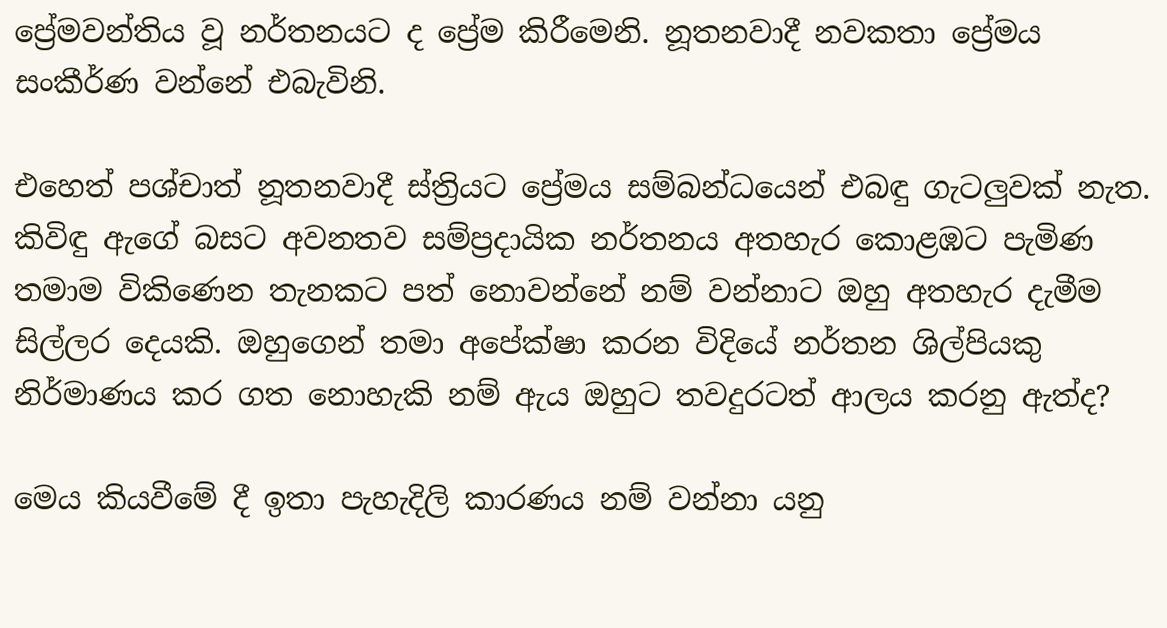ප්‍රේමවන්තිය වූ නර්තනයට ද ප්‍රේම කිරීමෙනි. නූතනවාදී නවකතා ප්‍රේමය සංකීර්ණ වන්නේ එබැවිනි.

එහෙත් පශ්චාත් නූතනවාදී ස්ත්‍රියට ප්‍රේමය සම්බන්ධයෙන් එබඳු ගැටලුවක් නැත. කිවිඳු ඇගේ බසට අවනතව සම්ප්‍රදායික නර්තනය අතහැර කොළඹට පැමිණ තමාම විකිණෙන තැනකට පත් නොවන්නේ නම් වන්නාට ඔහු අතහැර දැමීම සිල්ලර දෙයකි. ඔහුගෙන් තමා අපේක්ෂා කරන විදියේ නර්තන ශිල්පියකු නිර්මාණය කර ගත නොහැකි නම් ඇය ඔහුට තවදුරටත් ආලය කරනු ඇත්ද?

මෙය කියවීමේ දී ඉතා පැහැදිලි කාරණය නම් වන්නා යනු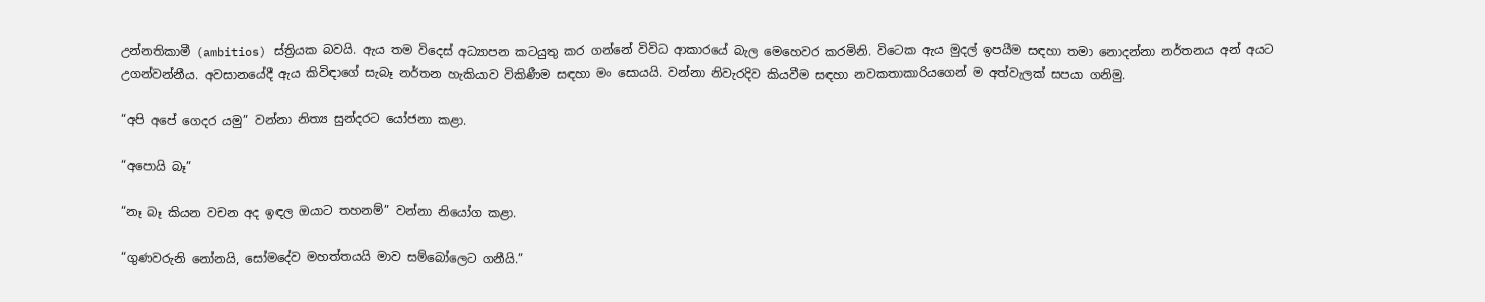උන්නතිකාමී (ambitios) ස්ත්‍රියක බවයි. ඇය තම විදෙස් අධ්‍යාපන කටයුතු කර ගන්නේ විවිධ ආකාරයේ බැල මෙහෙවර කරමිනි. විටෙක ඇය මුදල් ඉපයීම සඳහා තමා නොදන්නා නර්තනය අන් අයට උගන්වන්නීය. අවසානයේදී ඇය කිවිඳාගේ සැබෑ නර්තන හැකියාව විකිණීම සඳහා මං සොයයි. වන්නා නිවැරදිව කියවීම සඳහා නවකතාකාරියගෙන් ම අත්වැලක් සපයා ගනිමු.

“අපි අපේ ගෙදර යමු” වන්නා නිත්‍ය සුන්දරට යෝජනා කළා.

“අපොයි බෑ”

“නෑ බෑ කියන වචන අද ඉඳල ඔයාට තහනම්” වන්නා නියෝග කළා.

“ගුණවරුනි නෝනයි, සෝමදේව මහත්තයයි මාව සම්බෝලෙට ගනීයි.”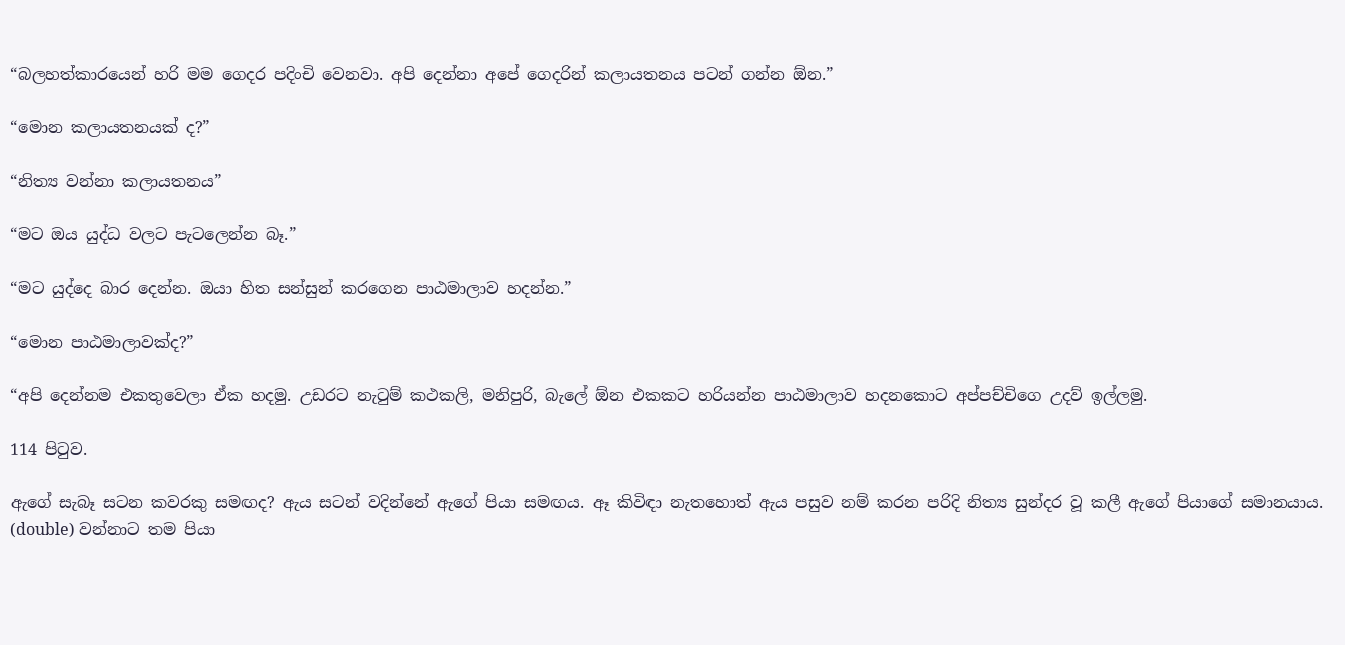“බලහත්කාරයෙන් හරි මම ගෙදර පදිංචි වෙනවා. අපි දෙන්නා අපේ ගෙදරින් කලායතනය පටන් ගන්න ඕන.”

“මොන කලායතනයක් ද?”

“නිත්‍ය වන්නා කලායතනය”

“මට ඔය යුද්ධ වලට පැටලෙන්න බෑ.”

“මට යුද්දෙ බාර දෙන්න. ඔයා හිත සන්සුන් කරගෙන පාඨමාලාව හදන්න.”

“මොන පාඨමාලාවක්ද?”

“අපි දෙන්නම එකතුවෙලා ඒක හදමු. උඩරට නැටුම් කථකලි, මනිපුරි, බැලේ ඕන එකකට හරියන්න පාඨමාලාව හදනකොට අප්පච්චිගෙ උදව් ඉල්ලමු.

114 පිටුව.

ඇගේ සැබෑ සටන කවරකු සමඟද? ඇය සටන් වදින්නේ ඇගේ පියා සමඟය. ඈ කිවිඳා නැතහොත් ඇය පසුව නම් කරන පරිදි නිත්‍ය සුන්දර වූ කලී ඇගේ පියාගේ සමානයාය. (double) වන්නාට තම පියා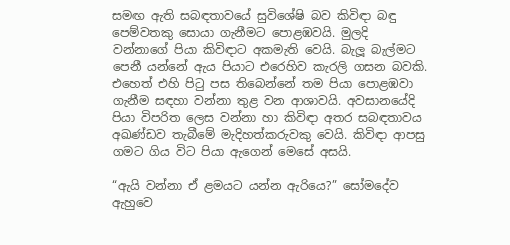සමඟ ඇති සබඳතාවයේ සුවිශේෂි බව කිවිඳා බඳු පෙම්වතකු සොයා ගැනීමට පොළඹවයි. මුලදි වන්නාගේ පියා කිවිඳාට අකමැති වෙයි. බැලූ බැල්මට පෙනී යන්නේ ඇය පියාට එරෙහිව කැරලි ගසන බවකි. එහෙත් එහි පිටු පස තිබෙන්නේ තම පියා පොළඹවා ගැනීම සඳහා වන්නා තුළ වන ආශාවයි. අවසානයේදි පියා විපරිත ලෙස වන්නා හා කිවිඳා අතර සබඳතාවය අඛණ්ඩව තැබීමේ මැදිහත්කරුවකු වෙයි. කිවිඳා ආපසු ගමට ගිය විට පියා ඇගෙන් මෙසේ අසයි.

“ඇයි වන්නා ඒ ළමයට යන්න ඇරියෙ?” සෝමදේව ඇහුවෙ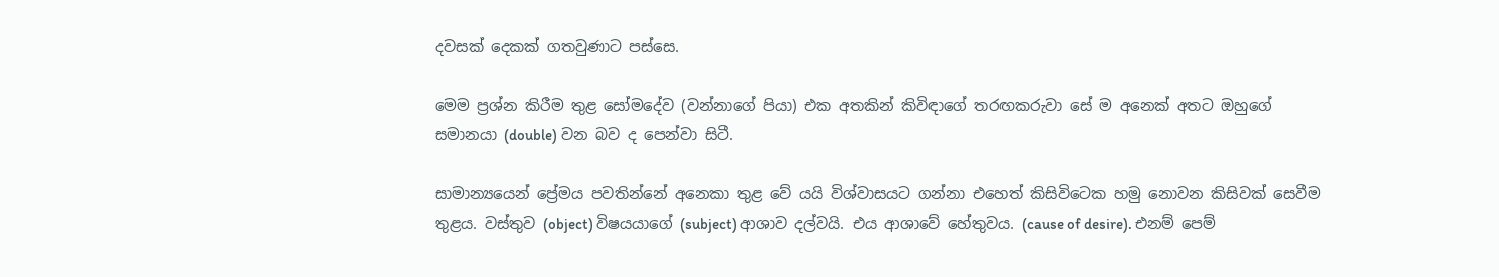දවසක් දෙකක් ගතවුණාට පස්සෙ.

මෙම ප්‍රශ්න කිරීම තුළ සෝමදේව (වන්නාගේ පියා) එක අතකින් කිවිඳාගේ තරඟකරුවා සේ ම අනෙක් අතට ඔහුගේ සමානයා (double) වන බව ද පෙන්වා සිටී.

සාමාන්‍යයෙන් ප්‍රේමය පවතින්නේ අනෙකා තුළ වේ යයි විශ්වාසයට ගන්නා එහෙත් කිසිවිටෙක හමු නොවන කිසිවක් සෙවීම තුළය. වස්තුව (object) විෂයයාගේ (subject) ආශාව දල්වයි. එය ආශාවේ හේතුවය. (cause of desire). එනම් පෙම්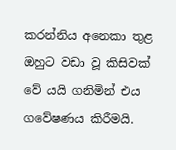කරන්නිය අනෙකා තුළ ඔහුට වඩා වූ කිසිවක් වේ යයි ගනිමින් එය ගවේෂණය කිරීමයි.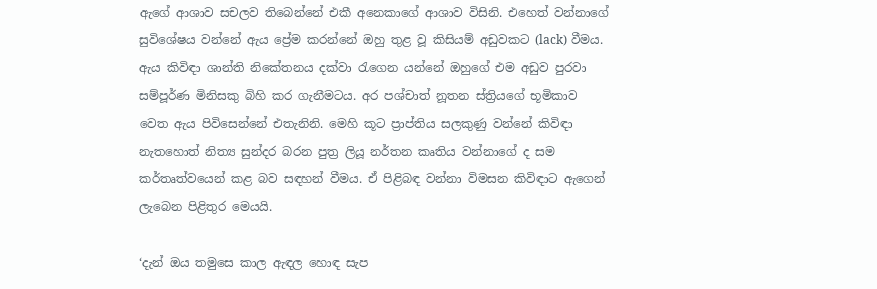ඇගේ ආශාව සචලව තිබෙන්නේ එකී අනෙකාගේ ආශාව විසිනි. එහෙත් වන්නාගේ සුවිශේෂය වන්නේ ඇය ප්‍රේම කරන්නේ ඔහු තුළ වූ කිසියම් අඩුවකට (lack) වීමය. ඇය කිවිඳා ශාන්ති නිකේතනය දක්වා රැගෙන යන්නේ ඔහුගේ එම අඩුව පුරවා සම්පූර්ණ මිනිසකු බිහි කර ගැනීමටය. අර පශ්චාත් නූතන ස්ත්‍රියගේ භූමිකාව වෙත ඇය පිවිසෙන්නේ එතැනිනි. මෙහි කූට ප්‍රාප්තිය සලකුණු වන්නේ කිවිඳා නැතහොත් නිත්‍ය සුන්දර බරන පුත්‍ර ලියූ නර්තන කෘතිය වන්නාගේ ද සම කර්තෘත්ව‍යෙන් කළ බව සඳහන් වීමය. ඒ පිළිබඳ වන්නා විමසන කිවිඳාට ඇගෙන් ලැබෙන පිළිතුර මෙයයි.

‘දැන් ඔය තමුසෙ කාල ඇඳල හොඳ සැප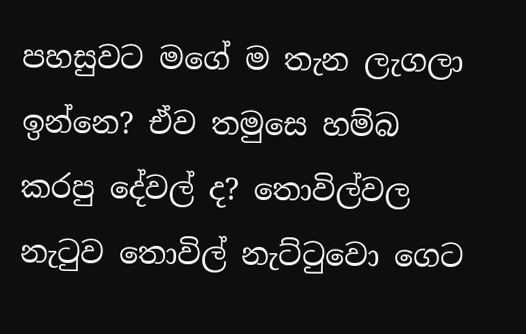පහසුවට මගේ ම තැන ලැගලා ඉන්නෙ? ඒව තමුසෙ හම්බ කරපු දේවල් ද? තොවිල්වල නැටුව තොවිල් නැට්ටුවො ගෙට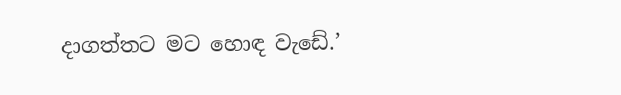දාගත්තට මට හොඳ වැඩේ.’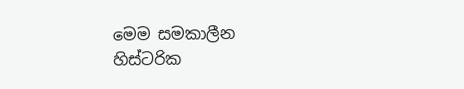මෙම සමකාලීන හිස්ටරික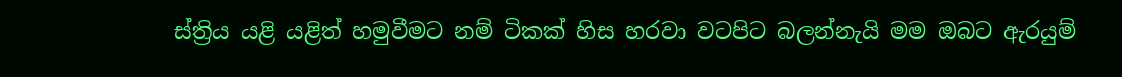ස්ත්‍රිය යළි යළිත් හමුවීමට නම් ටිකක් හිස හරවා වටපිට බලන්නැයි මම ඔබට ඇරයුම්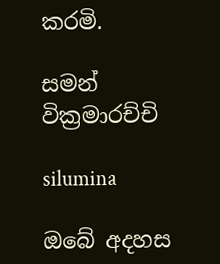කරමි.

සමන් වික්‍රමාරච්චි

silumina

ඔබේ අදහස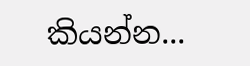කියන්න...